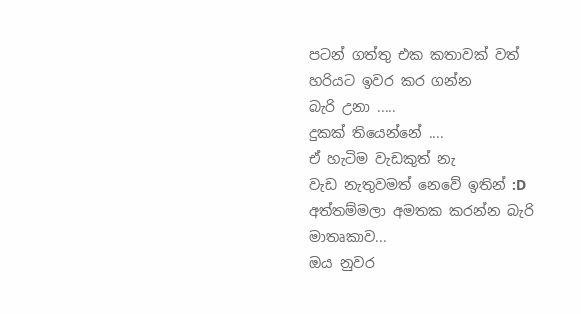පටන් ගත්තු එක කතාවක් වත්
හරියට ඉවර කර ගන්න
බැරි උනා .....
දුකක් තියෙන්නේ ....
ඒ හැටිම වැඩකුත් නැ
වැඩ නැතුවමත් නෙවේ ඉතින් :D
අත්තම්මලා අමතක කරන්න බැරි මාතෘකාව...
ඔය නුවර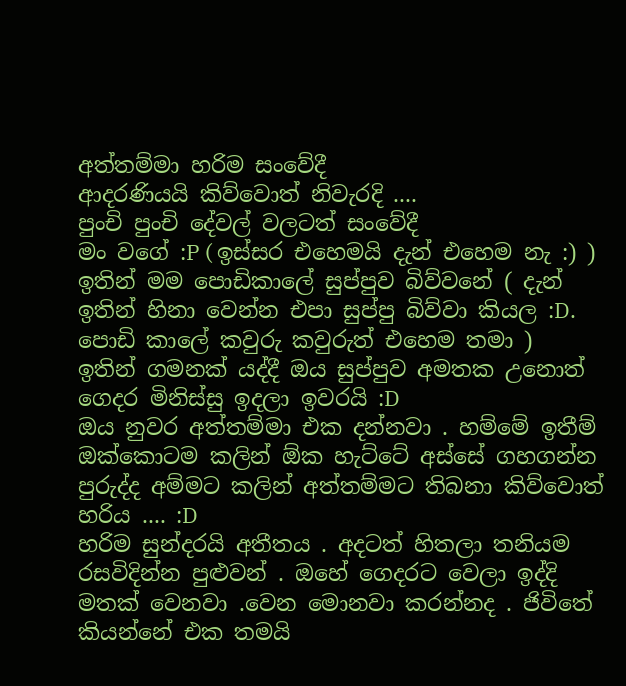අත්තම්මා හරිම සංවේදී
ආදරණියයි කිව්වොත් නිවැරදි ....
පුංචි පුංචි දේවල් වලටත් සංවේදී
මං වගේ :P ( ඉස්සර එහෙමයි දැන් එහෙම නැ :) )
ඉතින් මම පොඩිකාලේ සුප්පුව බිව්වනේ ( දැන් ඉතින් හිනා වෙන්න එපා සුප්පු බිව්වා කියල :D. පොඩි කාලේ කවුරු කවුරුත් එහෙම තමා )
ඉතින් ගමනක් යද්දී ඔය සුප්පුව අමතක උනොත් ගෙදර මිනිස්සු ඉදලා ඉවරයි :D
ඔය නුවර අත්තම්මා එක දන්නවා . හම්මේ ඉතීම් ඔක්කොටම කලින් ඕක හැට්ටේ අස්සේ ගහගන්න පුරුද්ද අම්මට කලින් අත්තම්මට තිබනා කිව්වොත් හරිය .... :D
හරිම සුන්දරයි අතීතය . අදටත් හිතලා තනියම රසවිදින්න පුළුවන් . ඔහේ ගෙදරට වෙලා ඉද්දි මතක් වෙනවා .වෙන මොනවා කරන්නද . ජිවිතේ කියන්නේ එක තමයි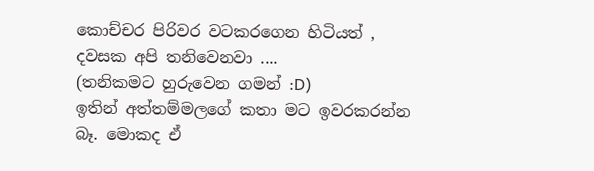කොච්චර පිරිවර වටකරගෙන හිටියත් ,
දවසක අපි තනිවෙනවා ....
(තනිකමට හුරුවෙන ගමන් :D)
ඉතින් අත්තම්මලගේ කතා මට ඉවරකරන්න බෑ. මොකද ඒ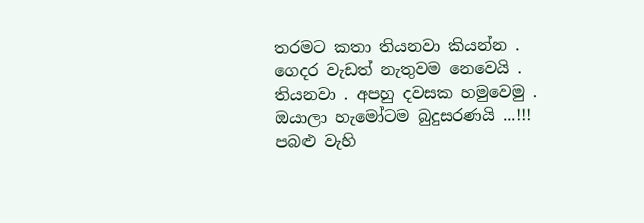තරමට කතා තියනවා කියන්න .
ගෙදර වැඩත් නැතුවම නෙවෙයි . තියනවා . අපහු දවසක හමුවෙමු .
ඔයාලා හැමෝටම බුදුසරණයි ...!!!
පබළු වැහි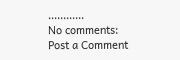............
No comments:
Post a Comment